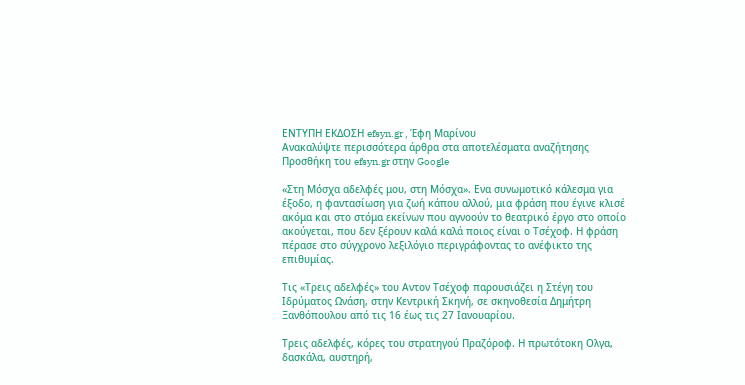ΕΝΤΥΠΗ ΕΚΔΟΣΗ efsyn.gr , Έφη Μαρίνου
Ανακαλύψτε περισσότερα άρθρα στα αποτελέσματα αναζήτησης
Προσθήκη του efsyn.gr στην Google

«Στη Μόσχα αδελφές μου, στη Μόσχα». Ενα συνωμοτικό κάλεσμα για έξοδο, η φαντασίωση για ζωή κάπου αλλού, μια φράση που έγινε κλισέ ακόμα και στο στόμα εκείνων που αγνοούν το θεατρικό έργο στο οποίο ακούγεται, που δεν ξέρουν καλά καλά ποιος είναι ο Τσέχοφ. Η φράση πέρασε στο σύγχρονο λεξιλόγιο περιγράφοντας το ανέφικτο της επιθυμίας.

Τις «Τρεις αδελφές» του Αντον Τσέχοφ παρουσιάζει η Στέγη του Ιδρύματος Ωνάση, στην Κεντρική Σκηνή, σε σκηνοθεσία Δημήτρη Ξανθόπουλου από τις 16 έως τις 27 Ιανουαρίου.

Τρεις αδελφές, κόρες του στρατηγού Πραζόροφ. Η πρωτότοκη Ολγα, δασκάλα, αυστηρή,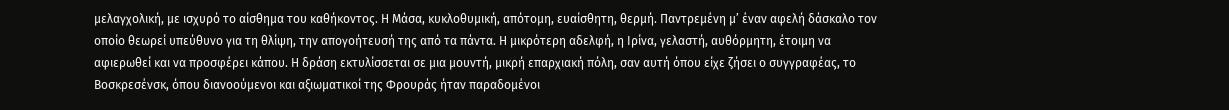μελαγχολική, με ισχυρό το αίσθημα του καθήκοντος. Η Μάσα, κυκλοθυμική, απότομη, ευαίσθητη, θερμή. Παντρεμένη μ’ έναν αφελή δάσκαλο τον οποίο θεωρεί υπεύθυνο για τη θλίψη, την απογοήτευσή της από τα πάντα. Η μικρότερη αδελφή, η Ιρίνα, γελαστή, αυθόρμητη, έτοιμη να αφιερωθεί και να προσφέρει κάπου. Η δράση εκτυλίσσεται σε μια μουντή, μικρή επαρχιακή πόλη, σαν αυτή όπου είχε ζήσει ο συγγραφέας, το Βοσκρεσένσκ, όπου διανοούμενοι και αξιωματικοί της Φρουράς ήταν παραδομένοι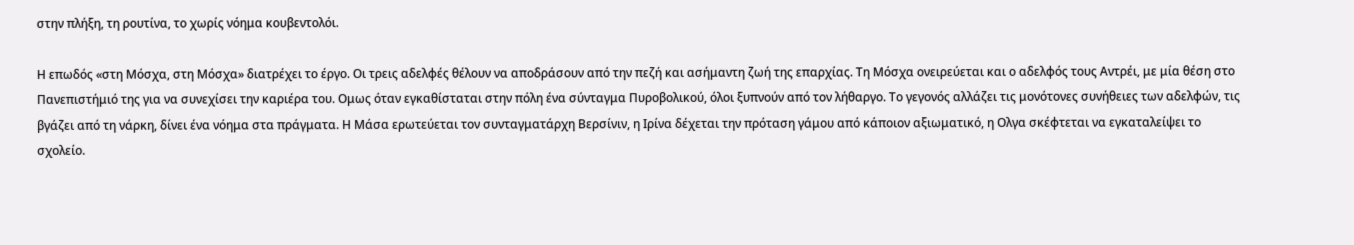στην πλήξη, τη ρουτίνα, το χωρίς νόημα κουβεντολόι.

Η επωδός «στη Μόσχα, στη Μόσχα» διατρέχει το έργο. Οι τρεις αδελφές θέλουν να αποδράσουν από την πεζή και ασήμαντη ζωή της επαρχίας. Τη Μόσχα ονειρεύεται και ο αδελφός τους Αντρέι, με μία θέση στο Πανεπιστήμιό της για να συνεχίσει την καριέρα του. Ομως όταν εγκαθίσταται στην πόλη ένα σύνταγμα Πυροβολικού, όλοι ξυπνούν από τον λήθαργο. Το γεγονός αλλάζει τις μονότονες συνήθειες των αδελφών, τις βγάζει από τη νάρκη, δίνει ένα νόημα στα πράγματα. Η Μάσα ερωτεύεται τον συνταγματάρχη Βερσίνιν, η Ιρίνα δέχεται την πρόταση γάμου από κάποιον αξιωματικό, η Ολγα σκέφτεται να εγκαταλείψει το σχολείο.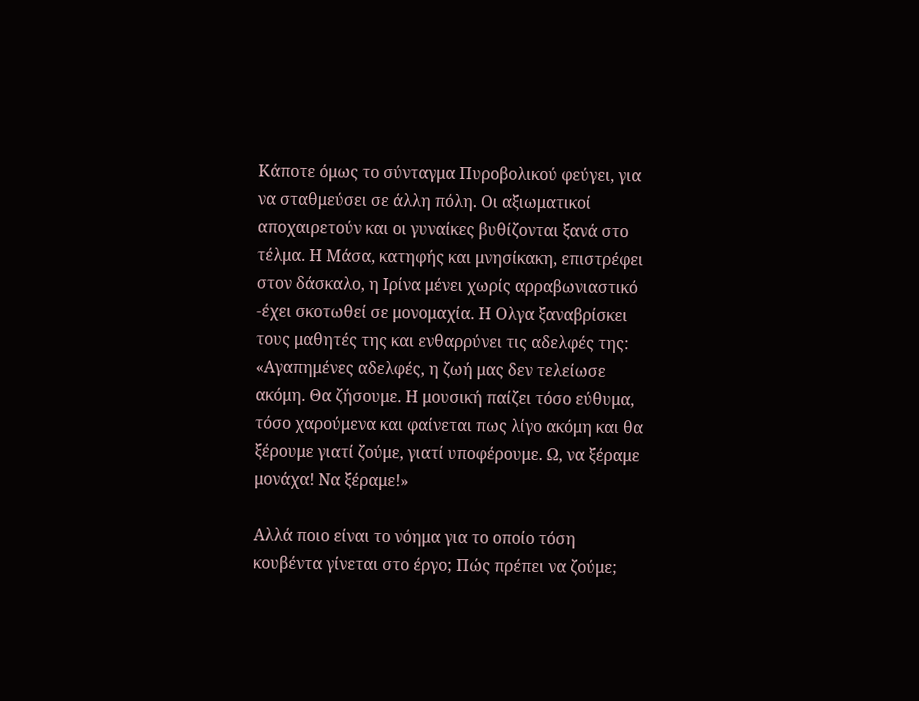Κάποτε όμως το σύνταγμα Πυροβολικού φεύγει, για να σταθμεύσει σε άλλη πόλη. Οι αξιωματικοί αποχαιρετούν και οι γυναίκες βυθίζονται ξανά στο τέλμα. Η Μάσα, κατηφής και μνησίκακη, επιστρέφει στον δάσκαλο, η Ιρίνα μένει χωρίς αρραβωνιαστικό -έχει σκοτωθεί σε μονομαχία. Η Ολγα ξαναβρίσκει τους μαθητές της και ενθαρρύνει τις αδελφές της: «Αγαπημένες αδελφές, η ζωή μας δεν τελείωσε ακόμη. Θα ζήσουμε. Η μουσική παίζει τόσο εύθυμα, τόσο χαρούμενα και φαίνεται πως λίγο ακόμη και θα ξέρουμε γιατί ζούμε, γιατί υποφέρουμε. Ω, να ξέραμε μονάχα! Να ξέραμε!»

Αλλά ποιο είναι το νόημα για το οποίο τόση κουβέντα γίνεται στο έργο; Πώς πρέπει να ζούμε;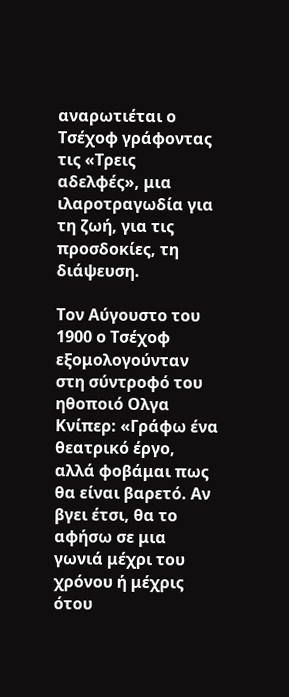αναρωτιέται ο Τσέχοφ γράφοντας τις «Τρεις αδελφές», μια ιλαροτραγωδία για τη ζωή, για τις προσδοκίες, τη διάψευση.

Τον Αύγουστο του 1900 ο Τσέχοφ εξομολογούνταν στη σύντροφό του ηθοποιό Ολγα Κνίπερ: «Γράφω ένα θεατρικό έργο, αλλά φοβάμαι πως θα είναι βαρετό. Αν βγει έτσι, θα το αφήσω σε μια γωνιά μέχρι του χρόνου ή μέχρις ότου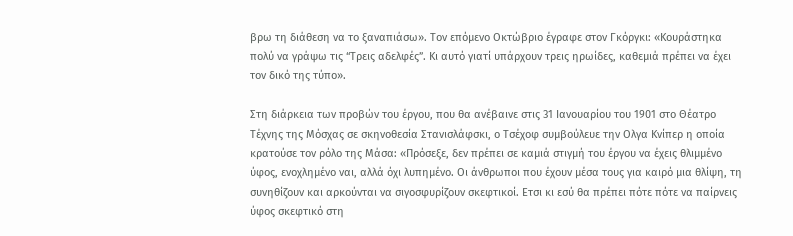βρω τη διάθεση να το ξαναπιάσω». Τον επόμενο Οκτώβριο έγραφε στον Γκόργκι: «Κουράστηκα πολύ να γράψω τις “Τρεις αδελφές”. Κι αυτό γιατί υπάρχουν τρεις ηρωίδες, καθεμιά πρέπει να έχει τον δικό της τύπο».

Στη διάρκεια των προβών του έργου, που θα ανέβαινε στις 31 Ιανουαρίου του 1901 στο Θέατρο Τέχνης της Μόσχας σε σκηνοθεσία Στανισλάφσκι, ο Τσέχοφ συμβούλευε την Ολγα Κνίπερ η οποία κρατούσε τον ρόλο της Μάσα: «Πρόσεξε, δεν πρέπει σε καμιά στιγμή του έργου να έχεις θλιμμένο ύφος, ενοχλημένο ναι, αλλά όχι λυπημένο. Οι άνθρωποι που έχουν μέσα τους για καιρό μια θλίψη, τη συνηθίζουν και αρκούνται να σιγοσφυρίζουν σκεφτικοί. Ετσι κι εσύ θα πρέπει πότε πότε να παίρνεις ύφος σκεφτικό στη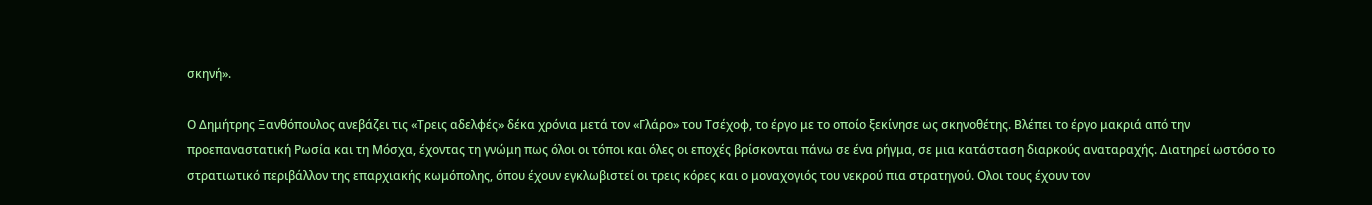σκηνή».

Ο Δημήτρης Ξανθόπουλος ανεβάζει τις «Τρεις αδελφές» δέκα χρόνια μετά τον «Γλάρο» του Τσέχοφ, το έργο με το οποίο ξεκίνησε ως σκηνοθέτης. Βλέπει το έργο μακριά από την προεπαναστατική Ρωσία και τη Μόσχα, έχοντας τη γνώμη πως όλοι οι τόποι και όλες οι εποχές βρίσκονται πάνω σε ένα ρήγμα, σε μια κατάσταση διαρκούς αναταραχής. Διατηρεί ωστόσο το στρατιωτικό περιβάλλον της επαρχιακής κωμόπολης, όπου έχουν εγκλωβιστεί οι τρεις κόρες και ο μοναχογιός του νεκρού πια στρατηγού. Ολοι τους έχουν τον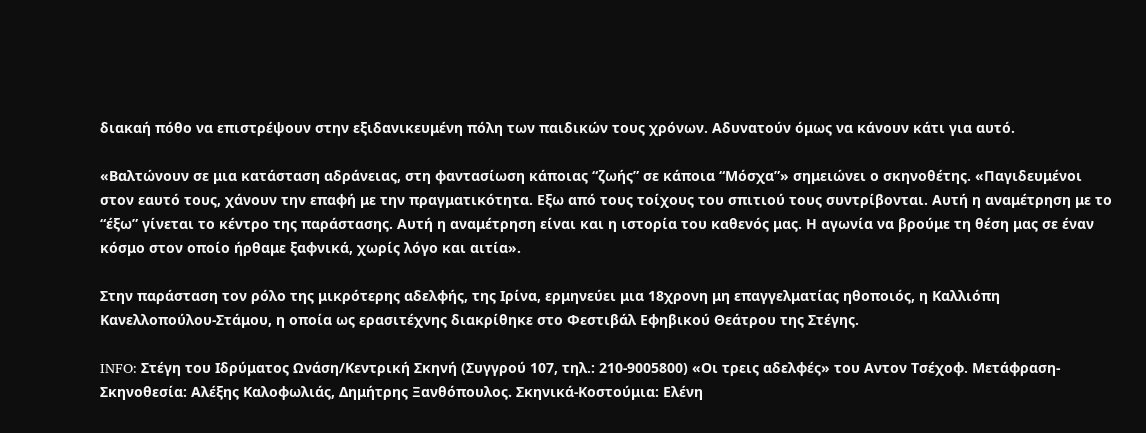διακαή πόθο να επιστρέψουν στην εξιδανικευμένη πόλη των παιδικών τους χρόνων. Αδυνατούν όμως να κάνουν κάτι για αυτό.

«Βαλτώνουν σε μια κατάσταση αδράνειας, στη φαντασίωση κάποιας “ζωής” σε κάποια “Μόσχα”» σημειώνει ο σκηνοθέτης. «Παγιδευμένοι στον εαυτό τους, χάνουν την επαφή με την πραγματικότητα. Εξω από τους τοίχους του σπιτιού τους συντρίβονται. Αυτή η αναμέτρηση με το “έξω” γίνεται το κέντρο της παράστασης. Αυτή η αναμέτρηση είναι και η ιστορία του καθενός μας. Η αγωνία να βρούμε τη θέση μας σε έναν κόσμο στον οποίο ήρθαμε ξαφνικά, χωρίς λόγο και αιτία».

Στην παράσταση τον ρόλο της μικρότερης αδελφής, της Ιρίνα, ερμηνεύει μια 18χρονη μη επαγγελματίας ηθοποιός, η Καλλιόπη Κανελλοπούλου-Στάμου, η οποία ως ερασιτέχνης διακρίθηκε στο Φεστιβάλ Εφηβικού Θεάτρου της Στέγης.

INFO: Στέγη του Ιδρύματος Ωνάση/Κεντρική Σκηνή (Συγγρού 107, τηλ.: 210-9005800) «Οι τρεις αδελφές» του Αντον Τσέχοφ. Μετάφραση-Σκηνοθεσία: Αλέξης Καλοφωλιάς, Δημήτρης Ξανθόπουλος. Σκηνικά-Κοστούμια: Ελένη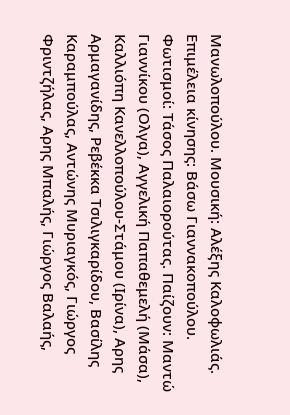Μανωλοπούλου. Μουσική: Αλέξης Καλοφωλιάς. Επιμέλεια κίνησης: Βάσω Γιαννακοπούλου. Φωτισμοί: Τάσος Παλαιορούτας. Παίζουν: Μαντώ Γιαννίκου (Ολγα), Αγγελική Παπαθεμελή (Μάσα), Καλλιόπη Κανελλοπούλου-Στάμου (Ιρίνα), Αρης Αρμαγανίδης, Ρεβέκκα Τσιλιγκαρίδου, Βασίλης Καραμπούλας, Αντώνης Μυριαγκός, Γιώργος Φριντζήλας, Αρης Μπαλής, Γιώργος Βαλαής,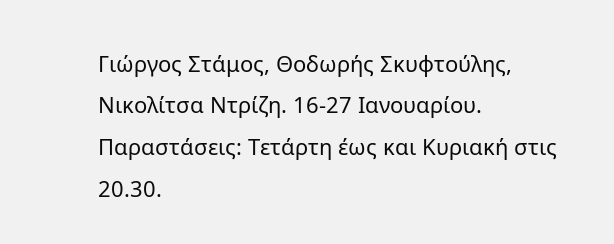Γιώργος Στάμος, Θοδωρής Σκυφτούλης, Νικολίτσα Ντρίζη. 16-27 Ιανουαρίου. Παραστάσεις: Τετάρτη έως και Κυριακή στις 20.30.